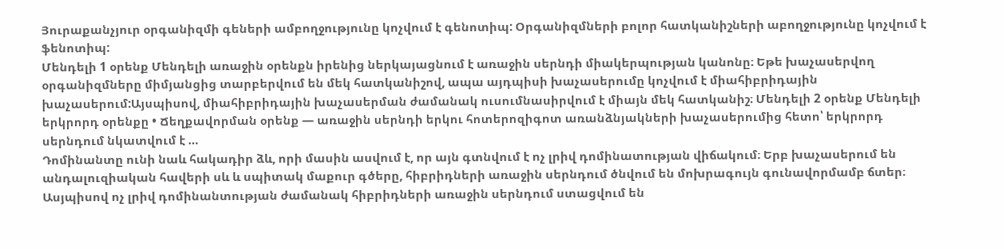Յուրաքանչյուր օրգանիզմի գեների ամբողջությունը կոչվում է գենոտիպ: Օրգանիզմների բոլոր հատկանիշների աբողջությունը կոչվում է ֆենոտիպ:
Մենդելի 1 օրենք Մենդելի առաջին օրենքն իրենից ներկայացնում է առաջին սերնդի միակերպության կանոնը։ Եթե խաչասերվող օրգանիզմները միմյանցից տարբերվում են մեկ հատկանիշով, ապա այդպիսի խաչասերումը կոչվում է միահիբրիդային խաչասերում:Այսպիսով, միահիբրիդային խաչասերման ժամանակ ուսումնասիրվում է միայն մեկ հատկանիշ։ Մենդելի 2 օրենք Մենդելի երկրորդ օրենքը • Ճեղքավորման օրենք — առաջին սերնդի երկու հոտերոզիգոտ առանձնյակների խաչասերումից հետո՝ երկրորդ սերնդում նկատվում է …
Դոմինանտը ունի նաև հակադիր ձև, որի մասին ասվում է, որ այն գտնվում է ոչ լրիվ դոմինատության վիճակում։ Երբ խաչասերում են անդալուզիական հավերի սև և սպիտակ մաքուր գծերը, հիբրիդների առաջին սերնդում ծնվում են մոխրագույն գունավորմամբ ճտեր։ Ասյպիսով ոչ լրիվ դոմինանտության ժամանակ հիբրիդների առաջին սերնդում ստացվում են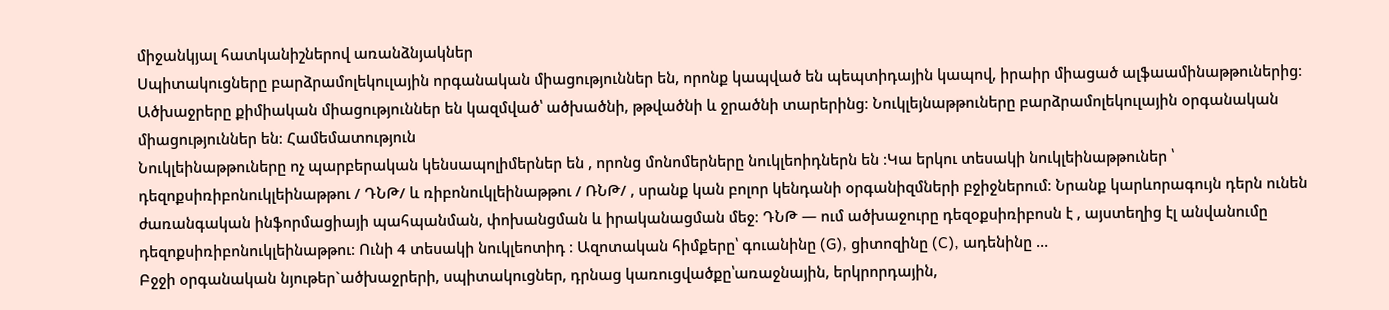միջանկյալ հատկանիշներով առանձնյակներ
Սպիտակուցները բարձրամոլեկուլային որգանական միացություններ են, որոնք կապված են պեպտիդային կապով, իրաիր միացած ալֆաամինաթթուներից։ Ածխաջրերը քիմիական միացություններ են կազմված՝ ածխածնի, թթվածնի և ջրածնի տարերինց։ Նուկլեյնաթթուները բարձրամոլեկուլային օրգանական միացություններ են։ Համեմատություն
Նուկլեինաթթուները ոչ պարբերական կենսապոլիմերներ են , որոնց մոնոմերները նուկլեոիդներն են ։Կա երկու տեսակի նուկլեինաթթուներ ՝ դեզոքսիռիբոնուկլեինաթթու / ԴՆԹ/ և ռիբոնուկլեինաթթու / ՌՆԹ/ , սրանք կան բոլոր կենդանի օրգանիզմների բջիջներում։ Նրանք կարևորագույն դերն ունեն ժառանգական ինֆորմացիայի պահպանման, փոխանցման և իրականացման մեջ։ ԴՆԹ — ում ածխաջուրը դեզօքսիռիբոսն է , այստեղից էլ անվանումը դեզոքսիռիբոնուկլեինաթթու։ Ունի 4 տեսակի նուկլեոտիդ ։ Ազոտական հիմքերը՝ գուանինը (G), ցիտոզինը (C), ադենինը …
Բջջի օրգանական նյութեր`ածխաջրերի, սպիտակուցներ, դրնաց կառուցվածքը՝առաջնային, երկրորդային,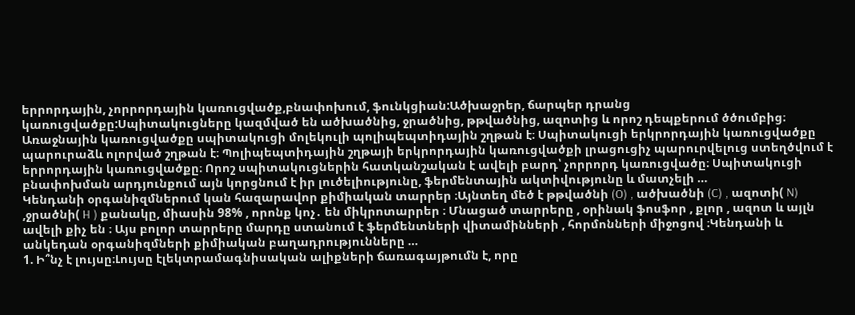երրորդային, չորրորդային կառուցվածք,բնափոխում, ֆունկցիան:Ածխաջրեր, ճարպեր դրանց կառուցվածքը:Սպիտակուցները կազմված են ածխածնից, ջրածնից, թթվածնից, ազոտից և որոշ դեպքերում ծծումբից։ Առաջնային կառուցվածքը սպիտակուցի մոլեկուլի պոլիպեպտիդային շղթան է։ Սպիտակուցի երկրորդային կառուցվածքը պարուրաձև ոլորված շղթան է։ Պոլիպեպտիդային շղթայի երկրորդային կառուցվածքի լրացուցիչ պարուրվելուց ստեղծվում է երրորդային կառուցվածքը։ Որոշ սպիտակուցներին հատկանշական է ավելի բարդ՝ չորրորդ կառուցվածը։ Սպիտակուցի բնափոխման արդյունքում այն կորցնում է իր լուծելիությունը, ֆերմենտային ակտիվությունը և մատչելի …
Կենդանի օրգանիզմներում կան հազարավոր քիմիական տարրեր ։Այնտեղ մեծ է թթվածնի (O) , ածխածնի (C) , ազոտի( N) ,ջրածնի( H ) քանակը, միասին 98% , որոնք կոչ․ են միկրոտարրեր ։ Մնացած տարրերը , օրինակ ֆոսֆոր , քլոր , ազոտ և այլն ավելի քիչ են ։ Այս բոլոր տարրերը մարդը ստանում է ֆերմենտների վիտամինների , հորմոնների միջոցով ։Կենդանի և անկեդան օրգանիզմների քիմիական բաղադրությունները …
1. Ի՞նչ է լույսը։Լույսը էլեկտրամագնիսական ալիքների ճառագայթումն է, որը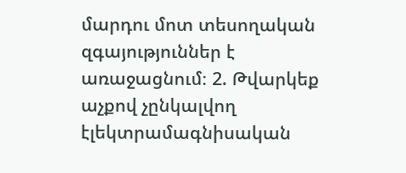մարդու մոտ տեսողական զգայություններ է առաջացնում։ 2. Թվարկեք աչքով չընկալվող էլեկտրամագնիսական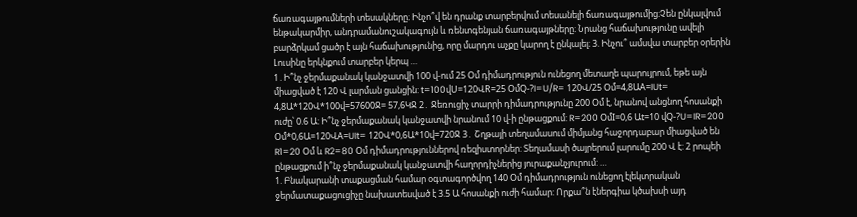ճառագայթումների տեսակները։ Ինչո՞վ են դրանք տարբերվում տեսանելի ճառագայթումից։Չեն ընկալվում ենթակարմիր, անդրամանուշակագույն և ռենտգենյան ճառագայթները։ Նրանց հաճախությունը ավելի բարձրկամ ցածր է այն հաճախությունից, որը մարդու աչքը կարող է ընկալել։ 3. Ինչու՞ ամսվա տարբեր օրերին Լուսինը երկնքում տարբեր կերպ …
1․Ի՞նչ ջերմաքանակ կանջատվի 100 վ-ում 25 Օմ դիմադրություն ունեցող մետաղե պարույրում, եթե այն միացված է 120 Վ լարման ցանցին: t=100վU=120ՎR=25 ՕմQ-?I=U/R= 120Վ/25 Օմ=4,8ԱA=IUt= 4,8Ա*120Վ*100վ=57600Ջ= 57,6ԿՋ 2․ Ջեռուցիչ տարրի դիմադրությունը 200 Օմ է, նրանով անցնող հոսանքի ուժը՝ 0.6 Ա: Ի՞նչ ջերմաքանակ կանջատվի նրանում 10 վ-ի ընթացքում: R=200 ՕմI=0,6 Աt=10 վQ-?U=IR=200 Օմ*0,6Ա=120ՎA=UIt= 120Վ*0,6Ա*10վ=720Ջ 3․ Շղթայի տեղամասում միմյանց հաջորդաբար միացված են R1=20 Օմ և R2=80 Օմ դիմադրություններով ռեզիստորներ: Տեղամասի ծայրերում լարումը 200 Վ է: 2 րոպեի ընթացքում ի՞նչ ջերմաքանակ կանջատվի հաղորդիչներից յուրաքանչյուրում: …
1. Բնակարանի տաքացման համար օգտագործվող 140 Օմ դիմադրություն ունեցող էլեկտրական ջերմատաքացուցիչը նախատեսված է 3.5 Ա հոսանքի ուժի համար: Որքա՞ն էներգիա կծախսի այդ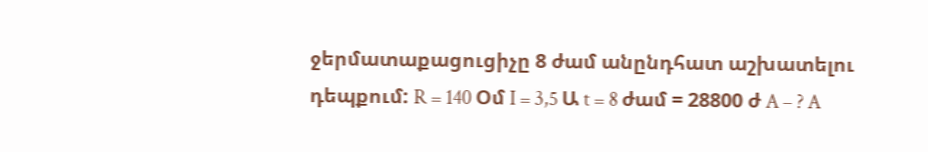ջերմատաքացուցիչը 8 ժամ անընդհատ աշխատելու դեպքում: R = 140 Օմ I = 3,5 Ա t = 8 ժամ = 28800 ժ A – ? A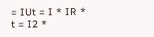= IUt = I * IR * t = I2 *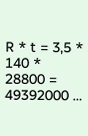R * t = 3,5 * 140 * 28800 = 49392000 …